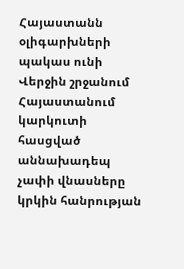Հայաստանն օլիգարխների պակաս ունի
Վերջին շրջանում Հայաստանում կարկուտի հասցված աննախադեպ չափի վնասները կրկին հանրության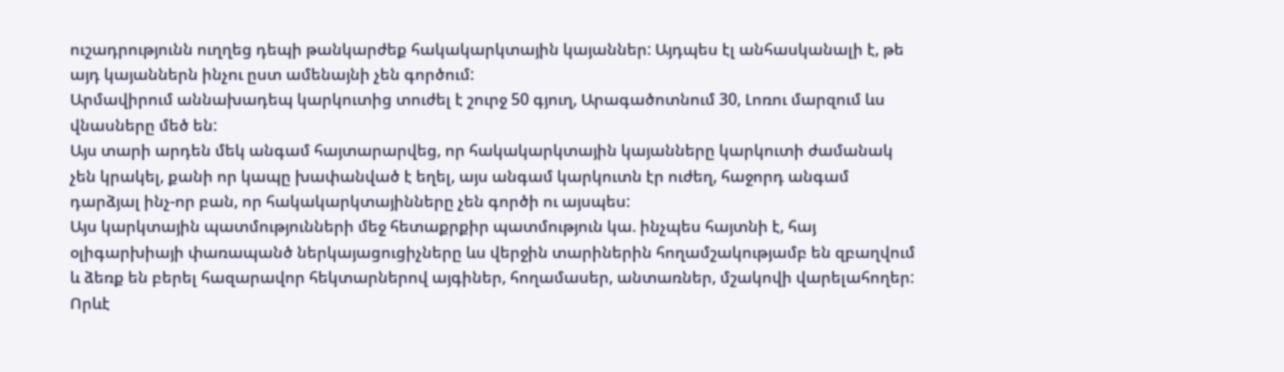ուշադրությունն ուղղեց դեպի թանկարժեք հակակարկտային կայաններ: Այդպես էլ անհասկանալի է, թե այդ կայաններն ինչու ըստ ամենայնի չեն գործում:
Արմավիրում աննախադեպ կարկուտից տուժել է շուրջ 50 գյուղ, Արագածոտնում 30, Լոռու մարզում ևս վնասները մեծ են:
Այս տարի արդեն մեկ անգամ հայտարարվեց, որ հակակարկտային կայանները կարկուտի ժամանակ չեն կրակել, քանի որ կապը խափանված է եղել, այս անգամ կարկուտն էր ուժեղ, հաջորդ անգամ դարձյալ ինչ-որ բան, որ հակակարկտայինները չեն գործի ու այսպես:
Այս կարկտային պատմությունների մեջ հետաքրքիր պատմություն կա. ինչպես հայտնի է, հայ օլիգարխիայի փառապանծ ներկայացուցիչները ևս վերջին տարիներին հողամշակությամբ են զբաղվում և ձեռք են բերել հազարավոր հեկտարներով այգիներ, հողամասեր, անտառներ, մշակովի վարելահողեր:
Որևէ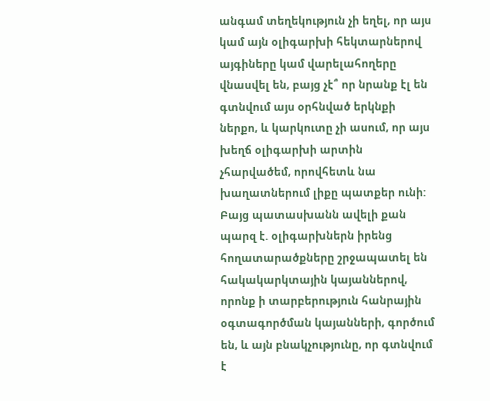անգամ տեղեկություն չի եղել, որ այս կամ այն օլիգարխի հեկտարներով այգիները կամ վարելահողերը վնասվել են, բայց չէ՞ որ նրանք էլ են գտնվում այս օրհնված երկնքի ներքո, և կարկուտը չի ասում, որ այս խեղճ օլիգարխի արտին չհարվածեմ, որովհետև նա խաղատներում լիքը պատքեր ունի:
Բայց պատասխանն ավելի քան պարզ է. օլիգարխներն իրենց հողատարածքները շրջապատել են հակակարկտային կայաններով, որոնք ի տարբերություն հանրային օգտագործման կայանների, գործում են, և այն բնակչությունը, որ գտնվում է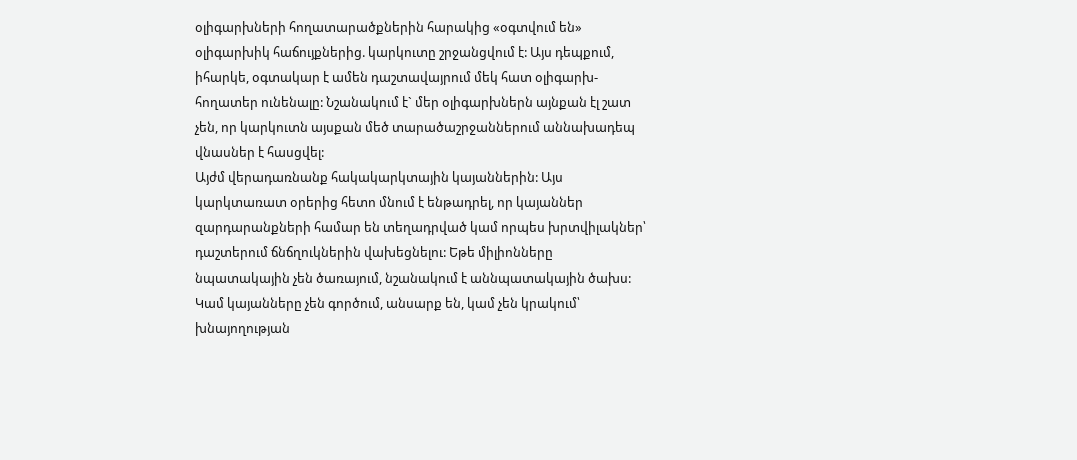օլիգարխների հողատարածքներին հարակից «օգտվում են» օլիգարխիկ հաճույքներից. կարկուտը շրջանցվում է: Այս դեպքում, իհարկե, օգտակար է ամեն դաշտավայրում մեկ հատ օլիգարխ-հողատեր ունենալը: Նշանակում է` մեր օլիգարխներն այնքան էլ շատ չեն, որ կարկուտն այսքան մեծ տարածաշրջաններում աննախադեպ վնասներ է հասցվել:
Այժմ վերադառնանք հակակարկտային կայաններին: Այս կարկտառատ օրերից հետո մնում է ենթադրել, որ կայաններ զարդարանքների համար են տեղադրված կամ որպես խրտվիլակներ՝ դաշտերում ճնճղուկներին վախեցնելու: Եթե միլիոնները նպատակային չեն ծառայում, նշանակում է աննպատակային ծախս: Կամ կայանները չեն գործում, անսարք են, կամ չեն կրակում՝ խնայողության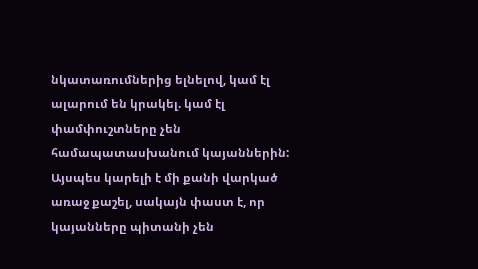նկատառումներից ելնելով, կամ էլ ալարում են կրակել. կամ էլ փամփուշտները չեն համապատասխանում կայաններին: Այսպես կարելի է մի քանի վարկած առաջ քաշել, սակայն փաստ է, որ կայանները պիտանի չեն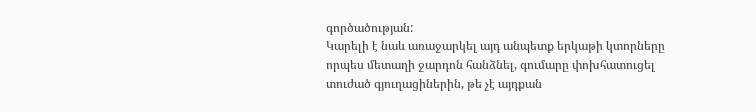գործածության:
Կարելի է նաև առաջարկել այդ անպետք երկաթի կտորները որպես մետաղի ջարդոն հանձնել, գումարը փոխհատուցել տուժած գյուղացիներին, թե չէ այդքան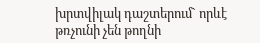խրտվիլակ դաշտերում` որևէ թռչունի չեն թողնի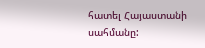հատել Հայաստանի սահմանը: